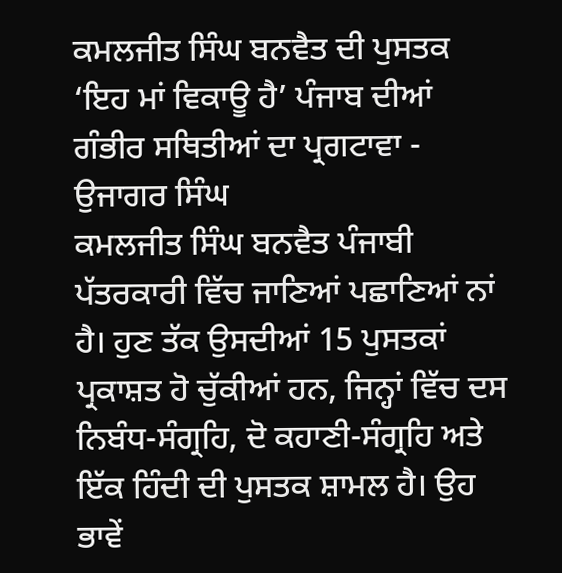ਕਮਲਜੀਤ ਸਿੰਘ ਬਨਵੈਤ ਦੀ ਪੁਸਤਕ ‘ਇਹ ਮਾਂ ਵਿਕਾਊ ਹੈ’ ਪੰਜਾਬ ਦੀਆਂ ਗੰਭੀਰ ਸਥਿਤੀਆਂ ਦਾ ਪ੍ਰਗਟਾਵਾ - ਉਜਾਗਰ ਸਿੰਘ
ਕਮਲਜੀਤ ਸਿੰਘ ਬਨਵੈਤ ਪੰਜਾਬੀ ਪੱਤਰਕਾਰੀ ਵਿੱਚ ਜਾਣਿਆਂ ਪਛਾਣਿਆਂ ਨਾਂ ਹੈ। ਹੁਣ ਤੱਕ ਉਸਦੀਆਂ 15 ਪੁਸਤਕਾਂ ਪ੍ਰਕਾਸ਼ਤ ਹੋ ਚੁੱਕੀਆਂ ਹਨ, ਜਿਨ੍ਹਾਂ ਵਿੱਚ ਦਸ ਨਿਬੰਧ-ਸੰਗ੍ਰਹਿ, ਦੋ ਕਹਾਣੀ-ਸੰਗ੍ਰਹਿ ਅਤੇ ਇੱਕ ਹਿੰਦੀ ਦੀ ਪੁਸਤਕ ਸ਼ਾਮਲ ਹੈ। ਉਹ ਭਾਵੇਂ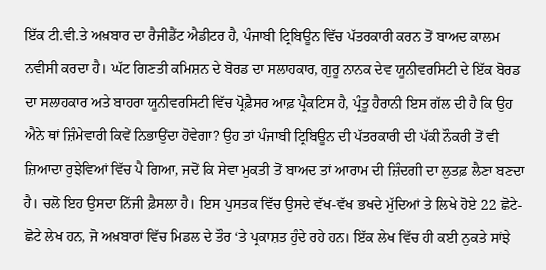ਇੱਕ ਟੀ.ਵੀ.ਤੇ ਅਖ਼ਬਾਰ ਦਾ ਰੈਜੀਡੈਂਟ ਐਡੀਟਰ ਹੈ, ਪੰਜਾਬੀ ਟ੍ਰਿਬਿਊਨ ਵਿੱਚ ਪੱਤਰਕਾਰੀ ਕਰਨ ਤੋਂ ਬਾਅਦ ਕਾਲਮ ਨਵੀਸੀ ਕਰਦਾ ਹੈ। ਘੱਟ ਗਿਣਤੀ ਕਮਿਸ਼ਨ ਦੇ ਬੋਰਡ ਦਾ ਸਲਾਹਕਾਰ, ਗੁਰੂ ਨਾਨਕ ਦੇਵ ਯੂਨੀਵਰਸਿਟੀ ਦੇ ਇੱਕ ਬੋਰਡ ਦਾ ਸਲਾਹਕਾਰ ਅਤੇ ਬਾਹਰਾ ਯੂਨੀਵਰਸਿਟੀ ਵਿੱਚ ਪ੍ਰੋਫ਼ੈਸਰ ਆਫ਼ ਪ੍ਰੈਕਟਿਸ ਹੈ, ਪ੍ਰੰਤੂ ਹੈਰਾਨੀ ਇਸ ਗੱਲ ਦੀ ਹੈ ਕਿ ਉਹ ਐਨੇ ਥਾਂ ਜ਼ਿੰਮੇਵਾਰੀ ਕਿਵੇਂ ਨਿਭਾਉਂਦਾ ਹੋਵੇਗਾ? ਉਹ ਤਾਂ ਪੰਜਾਬੀ ਟ੍ਰਿਬਿਊਨ ਦੀ ਪੱਤਰਕਾਰੀ ਦੀ ਪੱਕੀ ਨੌਕਰੀ ਤੋਂ ਵੀ ਜ਼ਿਆਦਾ ਰੁਝੇਵਿਆਂ ਵਿੱਚ ਪੈ ਗਿਆ, ਜਦੋਂ ਕਿ ਸੇਵਾ ਮੁਕਤੀ ਤੋਂ ਬਾਅਦ ਤਾਂ ਆਰਾਮ ਦੀ ਜ਼ਿੰਦਗੀ ਦਾ ਲੁਤਫ਼ ਲੈਣਾ ਬਣਦਾ ਹੈ। ਚਲੋ ਇਹ ਉਸਦਾ ਨਿੱਜੀ ਫ਼ੈਸਲਾ ਹੈ। ਇਸ ਪੁਸਤਕ ਵਿੱਚ ਉਸਦੇ ਵੱਖ-ਵੱਖ ਭਖਦੇ ਮੁੱਦਿਆਂ ਤੇ ਲਿਖੇ ਹੋਏ 22 ਛੋਟੇ-ਛੋਟੇ ਲੇਖ ਹਨ, ਜੋ ਅਖ਼ਬਾਰਾਂ ਵਿੱਚ ਮਿਡਲ ਦੇ ਤੌਰ ‘ਤੇ ਪ੍ਰਕਾਸ਼ਤ ਹੁੰਦੇ ਰਹੇ ਹਨ। ਇੱਕ ਲੇਖ ਵਿੱਚ ਹੀ ਕਈ ਨੁਕਤੇ ਸਾਂਝੇ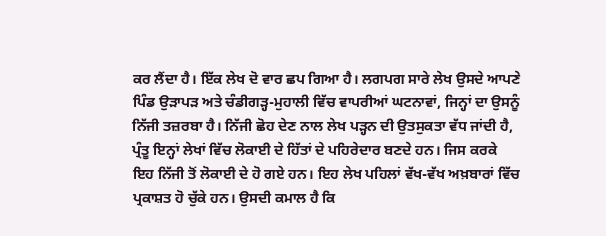ਕਰ ਲੈਂਦਾ ਹੈ। ਇੱਕ ਲੇਖ ਦੋ ਵਾਰ ਛਪ ਗਿਆ ਹੈ। ਲਗਪਗ ਸਾਰੇ ਲੇਖ ਉਸਦੇ ਆਪਣੇ ਪਿੰਡ ਉੜਾਪੜ ਅਤੇ ਚੰਡੀਗੜ੍ਹ-ਮੁਹਾਲੀ ਵਿੱਚ ਵਾਪਰੀਆਂ ਘਟਨਾਵਾਂ, ਜਿਨ੍ਹਾਂ ਦਾ ਉਸਨੂੰ ਨਿੱਜੀ ਤਜ਼ਰਬਾ ਹੈ। ਨਿੱਜੀ ਛੋਹ ਦੇਣ ਨਾਲ ਲੇਖ ਪੜ੍ਹਨ ਦੀ ਉਤਸੁਕਤਾ ਵੱਧ ਜਾਂਦੀ ਹੈ, ਪ੍ਰੰਤੂ ਇਨ੍ਹਾਂ ਲੇਖਾਂ ਵਿੱਚ ਲੋਕਾਈ ਦੇ ਹਿੱਤਾਂ ਦੇ ਪਹਿਰੇਦਾਰ ਬਣਦੇ ਹਨ। ਜਿਸ ਕਰਕੇ ਇਹ ਨਿੱਜੀ ਤੋਂ ਲੋਕਾਈ ਦੇ ਹੋ ਗਏ ਹਨ। ਇਹ ਲੇਖ ਪਹਿਲਾਂ ਵੱਖ-ਵੱਖ ਅਖ਼ਬਾਰਾਂ ਵਿੱਚ ਪ੍ਰਕਾਸ਼ਤ ਹੋ ਚੁੱਕੇ ਹਨ। ਉਸਦੀ ਕਮਾਲ ਹੈ ਕਿ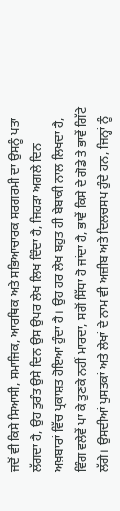ਜਦੋਂ ਵੀ ਕਿਸੇ ਸਿਆਸੀ, ਸਮਾਜਿਕ, ਆਰਥਿਕ ਅਤੇ ਸਭਿਆਚਾਰਕ ਸਰਗਰਮੀ ਦਾ ਉਸਨੂੰ ਪਤਾ ਲੱਗਦਾ ਹੈ, ਉਹ ਤੁਰੰਤ ਉਸੇ ਦਿਨ ਉਸ ਉਪਰ ਲੇਖ ਲਿਖ ਦਿੰਦਾ ਹੈ, ਜਿਹੜਾ ਅਗਲੇ ਦਿਨ ਅਖ਼ਬਾਰਾਂ ਵਿੱਚ ਪ੍ਰਕਾਸ਼ਤ ਹੋਇਆ ਹੁੰਦਾ ਹੈ। ਉਹ ਹਰ ਲੇਖ ਬਹੁਤ ਹੀ ਬੇਬਾਕੀ ਨਾਲ ਲਿਖਦਾ ਹੈ, ਵਿੰਗ ਵਲੇਵੇਂ ਪਾ ਕੇ ਤੁਣਕੇ ਨਹੀਂ ਮਾਰਦਾ, ਸਗੋਂ ਸਿੱਧਾ ਹੋ ਜਾਂਦਾ ਹੈ, ਭਾਵੇਂ ਕਿਸੇ ਦੇ ਗੋਡੇ ਤੇ ਭਾਵੇਂ ਗਿੱਟੇ ਲੱਗੇ। ਉਸਦੀਆਂ ਪੁਸਤਕਾਂ ਅਤੇ ਲੇਖਾਂ ਦੇ ਨਾਮ ਵੀ ਅਜ਼ੀਬ ਅਤੇ ਦਿਲਚਸਪ ਹੁੰਦੇ ਹਨ, ਜਿਨ੍ਹਾਂ ਨੂੰ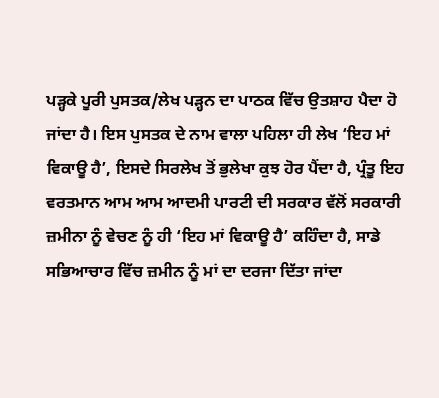ਪੜ੍ਹਕੇ ਪੂਰੀ ਪੁਸਤਕ/ਲੇਖ ਪੜ੍ਹਨ ਦਾ ਪਾਠਕ ਵਿੱਚ ਉਤਸ਼ਾਹ ਪੈਦਾ ਹੋ ਜਾਂਦਾ ਹੈ। ਇਸ ਪੁਸਤਕ ਦੇ ਨਾਮ ਵਾਲਾ ਪਹਿਲਾ ਹੀ ਲੇਖ ‘ਇਹ ਮਾਂ ਵਿਕਾਊ ਹੈ’, ਇਸਦੇ ਸਿਰਲੇਖ ਤੋਂ ਭੁਲੇਖਾ ਕੁਝ ਹੋਰ ਪੈਂਦਾ ਹੈ, ਪ੍ਰੰਤੂ ਇਹ ਵਰਤਮਾਨ ਆਮ ਆਮ ਆਦਮੀ ਪਾਰਟੀ ਦੀ ਸਰਕਾਰ ਵੱਲੋਂ ਸਰਕਾਰੀ ਜ਼ਮੀਨਾ ਨੂੰ ਵੇਚਣ ਨੂੰ ਹੀ ‘ਇਹ ਮਾਂ ਵਿਕਾਊ ਹੈ’ ਕਹਿੰਦਾ ਹੈ, ਸਾਡੇ ਸਭਿਆਚਾਰ ਵਿੱਚ ਜ਼ਮੀਨ ਨੂੰ ਮਾਂ ਦਾ ਦਰਜਾ ਦਿੱਤਾ ਜਾਂਦਾ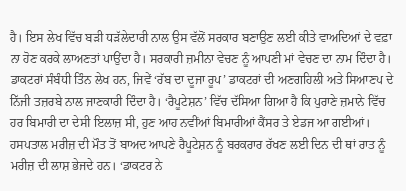ਹੈ। ਇਸ ਲੇਖ ਵਿੱਚ ਬੜੀ ਧੜੱਲੇਦਾਰੀ ਨਾਲ ਉਸ ਵੱਲੋਂ ਸਰਕਾਰ ਬਣਾਉਣ ਲਈ ਕੀਤੇ ਵਾਅਦਿਆਂ ਦੇ ਵਫ਼ਾ ਨਾ ਹੋਣ ਕਰਕੇ ਲਾਅਣਤਾਂ ਪਾਉਂਦਾ ਹੈ। ਸਰਕਾਰੀ ਜ਼ਮੀਨਾ ਵੇਚਣ ਨੂੰ ਆਪਣੀ ਮਾਂ ਵੇਚਣ ਦਾ ਨਾਮ ਦਿੰਦਾ ਹੈ। ਡਾਕਟਰਾਂ ਸੰਬੰਧੀ ਤਿੰਨ ਲੇਖ ਹਨ, ਜਿਵੇਂ ‘ਰੱਬ ਦਾ ਦੂਜਾ ਰੂਪ’ ਡਾਕਟਰਾਂ ਦੀ ਅਣਗਹਿਲੀ ਅਤੇ ਸਿਆਣਪ ਦੇ ਨਿੱਜੀ ਤਜ਼ਰਬੇ ਨਾਲ ਜਾਣਕਾਰੀ ਦਿੰਦਾ ਹੈ। ‘ਰੈਪੂਟੇਸ਼ਨ’ ਵਿੱਚ ਦੱਸਿਆ ਗਿਆ ਹੈ ਕਿ ਪੁਰਾਣੇ ਜ਼ਮਾਨੇ ਵਿੱਚ ਹਰ ਬਿਮਾਰੀ ਦਾ ਦੇਸੀ ਇਲਾਜ਼ ਸੀ, ਹੁਣ ਆਹ ਨਵੀਂਆਂ ਬਿਮਾਰੀਆਂ ਕੈਂਸਰ ਤੇ ਏਡਜ ਆ ਗਈਆਂ। ਹਸਪਤਾਲ ਮਰੀਜ਼ ਦੀ ਮੌਤ ਤੋਂ ਬਾਅਦ ਆਪਣੇ ਰੈਪੂਟੇਸ਼ਨ ਨੂੰ ਬਰਕਰਾਰ ਰੱਖਣ ਲਈ ਦਿਨ ਦੀ ਥਾਂ ਰਾਤ ਨੂੰ ਮਰੀਜ਼ ਦੀ ਲਾਸ਼ ਭੇਜਦੇ ਹਨ। ‘ਡਾਕਟਰ ਨੇ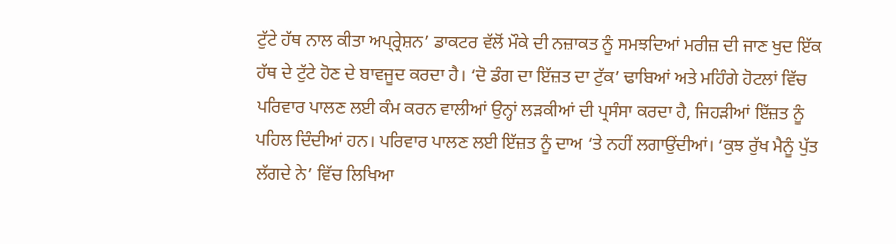ਟੁੱਟੇ ਹੱਥ ਨਾਲ ਕੀਤਾ ਅਪ੍ਰ੍ਰੇਸ਼ਨ’ ਡਾਕਟਰ ਵੱਲੋਂ ਮੌਕੇ ਦੀ ਨਜ਼ਾਕਤ ਨੂੰ ਸਮਝਦਿਆਂ ਮਰੀਜ਼ ਦੀ ਜਾਣ ਖੁਦ ਇੱਕ ਹੱਥ ਦੇ ਟੁੱਟੇ ਹੋਣ ਦੇ ਬਾਵਜੂਦ ਕਰਦਾ ਹੈ। ‘ਦੋ ਡੰਗ ਦਾ ਇੱਜ਼ਤ ਦਾ ਟੁੱਕ’ ਢਾਬਿਆਂ ਅਤੇ ਮਹਿੰਗੇ ਹੋਟਲਾਂ ਵਿੱਚ ਪਰਿਵਾਰ ਪਾਲਣ ਲਈ ਕੰਮ ਕਰਨ ਵਾਲੀਆਂ ਉਨ੍ਹਾਂ ਲੜਕੀਆਂ ਦੀ ਪ੍ਰਸੰਸਾ ਕਰਦਾ ਹੈ, ਜਿਹੜੀਆਂ ਇੱਜ਼ਤ ਨੂੰ ਪਹਿਲ ਦਿੰਦੀਆਂ ਹਨ। ਪਰਿਵਾਰ ਪਾਲਣ ਲਈ ਇੱਜ਼ਤ ਨੂੰ ਦਾਅ ‘ਤੇ ਨਹੀਂ ਲਗਾਉਂਦੀਆਂ। ‘ਕੁਝ ਰੁੱਖ ਮੈਨੂੰ ਪੁੱਤ ਲੱਗਦੇ ਨੇ’ ਵਿੱਚ ਲਿਖਿਆ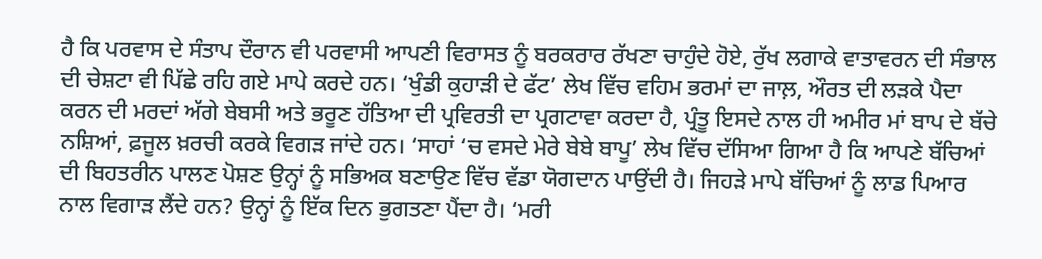ਹੈ ਕਿ ਪਰਵਾਸ ਦੇ ਸੰਤਾਪ ਦੌਰਾਨ ਵੀ ਪਰਵਾਸੀ ਆਪਣੀ ਵਿਰਾਸਤ ਨੂੰ ਬਰਕਰਾਰ ਰੱਖਣਾ ਚਾਹੁੰਦੇ ਹੋਏ, ਰੁੱਖ ਲਗਾਕੇ ਵਾਤਾਵਰਨ ਦੀ ਸੰਭਾਲ ਦੀ ਚੇਸ਼ਟਾ ਵੀ ਪਿੱਛੇ ਰਹਿ ਗਏ ਮਾਪੇ ਕਰਦੇ ਹਨ। ‘ਖੁੰਡੀ ਕੁਹਾੜੀ ਦੇ ਫੱਟ’ ਲੇਖ ਵਿੱਚ ਵਹਿਮ ਭਰਮਾਂ ਦਾ ਜਾਲ਼, ਔਰਤ ਦੀ ਲੜਕੇ ਪੈਦਾ ਕਰਨ ਦੀ ਮਰਦਾਂ ਅੱਗੇ ਬੇਬਸੀ ਅਤੇ ਭਰੂਣ ਹੱਤਿਆ ਦੀ ਪ੍ਰਵਿਰਤੀ ਦਾ ਪ੍ਰਗਟਾਵਾ ਕਰਦਾ ਹੈ, ਪ੍ਰੰਤੂ ਇਸਦੇ ਨਾਲ ਹੀ ਅਮੀਰ ਮਾਂ ਬਾਪ ਦੇ ਬੱਚੇ ਨਸ਼ਿਆਂ, ਫ਼ਜੂਲ ਖ਼ਰਚੀ ਕਰਕੇ ਵਿਗੜ ਜਾਂਦੇ ਹਨ। ‘ਸਾਹਾਂ ‘ਚ ਵਸਦੇ ਮੇਰੇ ਬੇਬੇ ਬਾਪੂ’ ਲੇਖ ਵਿੱਚ ਦੱਸਿਆ ਗਿਆ ਹੈ ਕਿ ਆਪਣੇ ਬੱਚਿਆਂ ਦੀ ਬਿਹਤਰੀਨ ਪਾਲਣ ਪੋਸ਼ਣ ਉਨ੍ਹਾਂ ਨੂੰ ਸਭਿਅਕ ਬਣਾਉਣ ਵਿੱਚ ਵੱਡਾ ਯੋਗਦਾਨ ਪਾਉਂਦੀ ਹੈ। ਜਿਹੜੇ ਮਾਪੇ ਬੱਚਿਆਂ ਨੂੰ ਲਾਡ ਪਿਆਰ ਨਾਲ ਵਿਗਾੜ ਲੈਂਦੇ ਹਨ? ਉਨ੍ਹਾਂ ਨੂੰ ਇੱਕ ਦਿਨ ਭੁਗਤਣਾ ਪੈਂਦਾ ਹੈ। ‘ਮਰੀ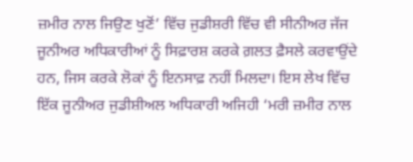ਜ਼ਮੀਰ ਨਾਲ ਜਿਉਣ ਖੁਣੋਂ’ ਵਿੱਚ ਜੁਡੀਸ਼ਰੀ ਵਿੱਚ ਵੀ ਸੀਨੀਅਰ ਜੱਜ ਜੂਨੀਅਰ ਅਧਿਕਾਰੀਆਂ ਨੂੰ ਸਿਫ਼ਾਰਸ਼ ਕਰਕੇ ਗ਼ਲਤ ਫ਼ੈਸਲੇ ਕਰਵਾਉਂਦੇ ਹਨ, ਜਿਸ ਕਰਕੇ ਲੋਕਾਂ ਨੂੰ ਇਨਸਾਫ਼ ਨਹੀਂ ਮਿਲਦਾ। ਇਸ ਲੇਖ ਵਿੱਚ ਇੱਕ ਜੂਨੀਅਰ ਜੁਡੀਸ਼ੀਅਲ ਅਧਿਕਾਰੀ ਅਜਿਹੀ ‘ਮਰੀ ਜ਼ਮੀਰ ਨਾਲ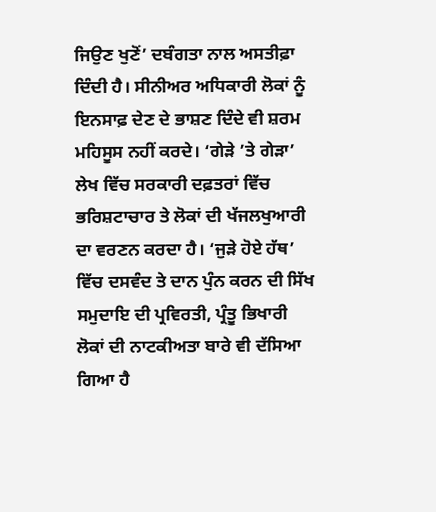ਜਿਉਣ ਖੁਣੋਂ’ ਦਬੰਗਤਾ ਨਾਲ ਅਸਤੀਫ਼ਾ ਦਿੰਦੀ ਹੈ। ਸੀਨੀਅਰ ਅਧਿਕਾਰੀ ਲੋਕਾਂ ਨੂੰ ਇਨਸਾਫ਼ ਦੇਣ ਦੇ ਭਾਸ਼ਣ ਦਿੰਦੇ ਵੀ ਸ਼ਰਮ ਮਹਿਸੂਸ ਨਹੀਂ ਕਰਦੇ। ‘ਗੇੜੇ ’ਤੇ ਗੇੜਾ’ ਲੇਖ ਵਿੱਚ ਸਰਕਾਰੀ ਦਫ਼ਤਰਾਂ ਵਿੱਚ ਭਰਿਸ਼ਟਾਚਾਰ ਤੇ ਲੋਕਾਂ ਦੀ ਖੱਜਲਖੁਆਰੀ ਦਾ ਵਰਣਨ ਕਰਦਾ ਹੈ। ‘ਜੁੜੇ ਹੋਏ ਹੱਥ’ ਵਿੱਚ ਦਸਵੰਦ ਤੇ ਦਾਨ ਪੁੰਨ ਕਰਨ ਦੀ ਸਿੱਖ ਸਮੁਦਾਇ ਦੀ ਪ੍ਰਵਿਰਤੀ, ਪ੍ਰੰਤੂ ਭਿਖਾਰੀ ਲੋਕਾਂ ਦੀ ਨਾਟਕੀਅਤਾ ਬਾਰੇ ਵੀ ਦੱਸਿਆ ਗਿਆ ਹੈ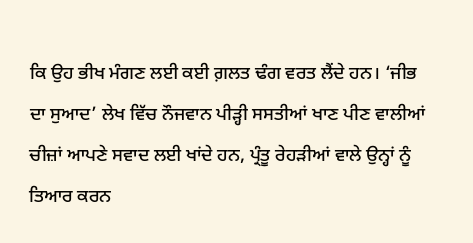ਕਿ ਉਹ ਭੀਖ ਮੰਗਣ ਲਈ ਕਈ ਗ਼ਲਤ ਢੰਗ ਵਰਤ ਲੈਂਦੇ ਹਨ। ‘ਜੀਭ ਦਾ ਸੁਆਦ’ ਲੇਖ ਵਿੱਚ ਨੌਜਵਾਨ ਪੀੜ੍ਹੀ ਸਸਤੀਆਂ ਖਾਣ ਪੀਣ ਵਾਲੀਆਂ ਚੀਜ਼ਾਂ ਆਪਣੇ ਸਵਾਦ ਲਈ ਖਾਂਦੇ ਹਨ, ਪ੍ਰੰਤੂ ਰੇਹੜੀਆਂ ਵਾਲੇ ਉਨ੍ਹਾਂ ਨੂੰ ਤਿਆਰ ਕਰਨ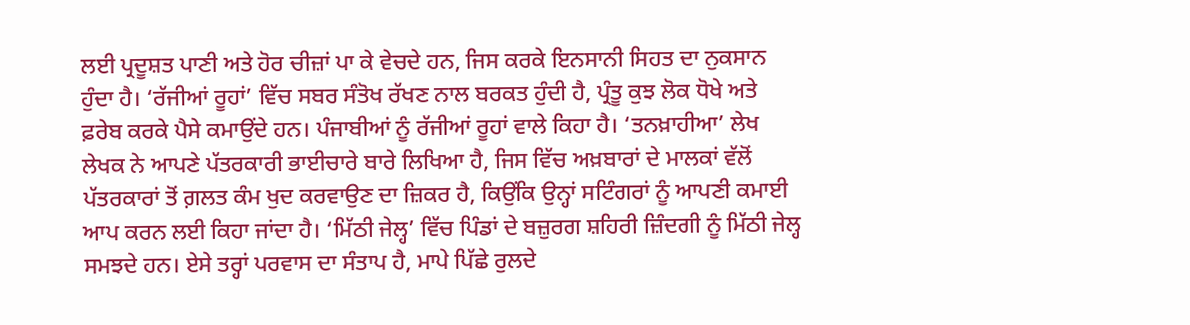ਲਈ ਪ੍ਰਦੂਸ਼ਤ ਪਾਣੀ ਅਤੇ ਹੋਰ ਚੀਜ਼ਾਂ ਪਾ ਕੇ ਵੇਚਦੇ ਹਨ, ਜਿਸ ਕਰਕੇ ਇਨਸਾਨੀ ਸਿਹਤ ਦਾ ਨੁਕਸਾਨ ਹੁੰਦਾ ਹੈ। ‘ਰੱਜੀਆਂ ਰੂਹਾਂ’ ਵਿੱਚ ਸਬਰ ਸੰਤੋਖ ਰੱਖਣ ਨਾਲ ਬਰਕਤ ਹੁੰਦੀ ਹੈ, ਪ੍ਰੰਤੂ ਕੁਝ ਲੋਕ ਧੋਖੇ ਅਤੇ ਫ਼ਰੇਬ ਕਰਕੇ ਪੈਸੇ ਕਮਾਉਂਦੇ ਹਨ। ਪੰਜਾਬੀਆਂ ਨੂੰ ਰੱਜੀਆਂ ਰੂਹਾਂ ਵਾਲੇ ਕਿਹਾ ਹੈ। ‘ਤਨਖ਼ਾਹੀਆ’ ਲੇਖ ਲੇਖਕ ਨੇ ਆਪਣੇ ਪੱਤਰਕਾਰੀ ਭਾਈਚਾਰੇ ਬਾਰੇ ਲਿਖਿਆ ਹੈ, ਜਿਸ ਵਿੱਚ ਅਖ਼ਬਾਰਾਂ ਦੇ ਮਾਲਕਾਂ ਵੱਲੋਂ ਪੱਤਰਕਾਰਾਂ ਤੋਂ ਗ਼ਲਤ ਕੰਮ ਖੁਦ ਕਰਵਾਉਣ ਦਾ ਜ਼ਿਕਰ ਹੈ, ਕਿਉਂਕਿ ਉਨ੍ਹਾਂ ਸਟਿੰਗਰਾਂ ਨੂੰ ਆਪਣੀ ਕਮਾਈ ਆਪ ਕਰਨ ਲਈ ਕਿਹਾ ਜਾਂਦਾ ਹੈ। ‘ਮਿੱਠੀ ਜੇਲ੍ਹ’ ਵਿੱਚ ਪਿੰਡਾਂ ਦੇ ਬਜ਼ੁਰਗ ਸ਼ਹਿਰੀ ਜ਼ਿੰਦਗੀ ਨੂੰ ਮਿੱਠੀ ਜੇਲ੍ਹ ਸਮਝਦੇ ਹਨ। ਏਸੇ ਤਰ੍ਹਾਂ ਪਰਵਾਸ ਦਾ ਸੰਤਾਪ ਹੈ, ਮਾਪੇ ਪਿੱਛੇ ਰੁਲਦੇ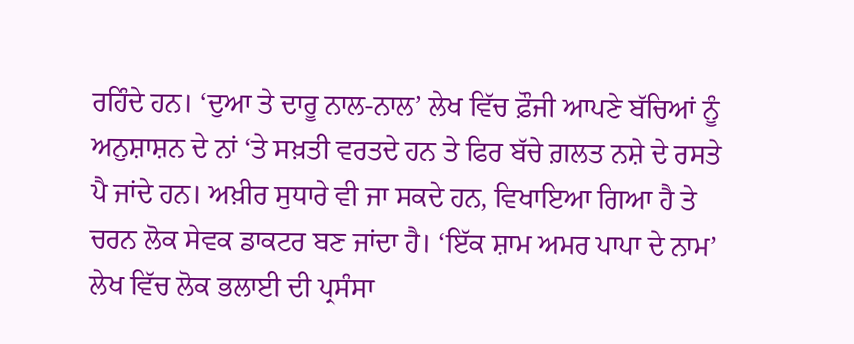ਰਹਿੰਦੇ ਹਨ। ‘ਦੁਆ ਤੇ ਦਾਰੂ ਨਾਲ-ਨਾਲ’ ਲੇਖ ਵਿੱਚ ਫ਼ੌਜੀ ਆਪਣੇ ਬੱਚਿਆਂ ਨੂੰ ਅਨੁਸ਼ਾਸ਼ਨ ਦੇ ਨਾਂ ‘ਤੇ ਸਖ਼ਤੀ ਵਰਤਦੇ ਹਨ ਤੇ ਫਿਰ ਬੱਚੇ ਗ਼ਲਤ ਨਸ਼ੇ ਦੇ ਰਸਤੇ ਪੈ ਜਾਂਦੇ ਹਨ। ਅਖ਼ੀਰ ਸੁਧਾਰੇ ਵੀ ਜਾ ਸਕਦੇ ਹਨ, ਵਿਖਾਇਆ ਗਿਆ ਹੈ ਤੇ ਚਰਨ ਲੋਕ ਸੇਵਕ ਡਾਕਟਰ ਬਣ ਜਾਂਦਾ ਹੈ। ‘ਇੱਕ ਸ਼ਾਮ ਅਮਰ ਪਾਪਾ ਦੇ ਨਾਮ’ ਲੇਖ ਵਿੱਚ ਲੋਕ ਭਲਾਈ ਦੀ ਪ੍ਰਸੰਸਾ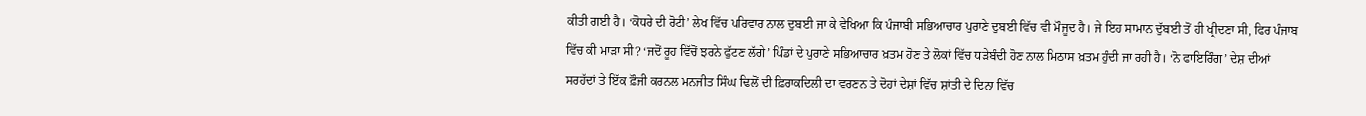ਕੀਤੀ ਗਈ ਹੈ। ‘ਕੋਧਰੇ ਦੀ ਰੋਟੀ’ ਲੇਖ ਵਿੱਚ ਪਰਿਵਾਰ ਨਾਲ ਦੁਬਈ ਜਾ ਕੇ ਵੇਖਿਆ ਕਿ ਪੰਜਾਬੀ ਸਭਿਆਚਾਰ ਪੁਰਾਣੇ ਦੁਬਈ ਵਿੱਚ ਵੀ ਮੌਜੂਦ ਹੈ। ਜੇ ਇਹ ਸਾਮਾਨ ਦੁੱਬਈ ਤੋਂ ਹੀ ਖ੍ਰੀਦਣਾ ਸੀ, ਫਿਰ ਪੰਜਾਬ ਵਿੱਚ ਕੀ ਮਾੜਾ ਸੀ? ‘ਜਦੋਂ ਰੂਹ ਵਿੱਚੋਂ ਝਰਨੇ ਫੁੱਟਣ ਲੱਗੇ’ ਪਿੰਡਾਂ ਦੇ ਪੁਰਾਣੇ ਸਭਿਆਚਾਰ ਖ਼ਤਮ ਹੋਣ ਤੇ ਲੋਕਾਂ ਵਿੱਚ ਧੜੇਬੰਦੀ ਹੋਣ ਨਾਲ ਮਿਠਾਸ ਖ਼ਤਮ ਹੁੰਦੀ ਜਾ ਰਹੀ ਹੈ। ‘ਨੋ ਫਾਇਰਿੰਗ’ ਦੇਸ਼ ਦੀਆਂ ਸਰਹੱਦਾਂ ਤੇ ਇੱਕ ਫ਼ੌਜੀ ਕਰਨਲ ਮਨਜੀਤ ਸਿੰਘ ਢਿਲੋਂ ਦੀ ਫ਼ਿਰਾਕਦਿਲੀ ਦਾ ਵਰਣਨ ਤੇ ਦੋਹਾਂ ਦੇਸ਼ਾਂ ਵਿੱਚ ਸ਼ਾਂਤੀ ਦੇ ਦਿਨਾ ਵਿੱਚ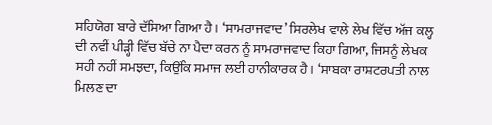ਸਹਿਯੋਗ ਬਾਰੇ ਦੱਸਿਆ ਗਿਆ ਹੈ। ‘ਸਾਮਰਾਜਵਾਦ’ ਸਿਰਲੇਖ ਵਾਲੇ ਲੇਖ ਵਿੱਚ ਅੱਜ ਕਲ੍ਹ ਦੀ ਨਵੀਂ ਪੀੜ੍ਹੀ ਵਿੱਚ ਬੱਚੇ ਨਾ ਪੈਦਾ ਕਰਨ ਨੂੰ ਸਾਮਰਾਜਵਾਦ ਕਿਹਾ ਗਿਆ, ਜਿਸਨੂੰ ਲੇਖਕ ਸਹੀ ਨਹੀਂ ਸਮਝਦਾ, ਕਿਉਂਕਿ ਸਮਾਜ ਲਈ ਹਾਨੀਕਾਰਕ ਹੈ। ‘ਸਾਬਕਾ ਰਾਸ਼ਟਰਪਤੀ ਨਾਲ ਮਿਲਣ ਦਾ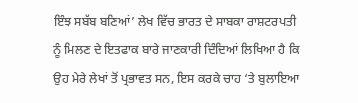ਇੰਝ ਸਬੱਬ ਬਣਿਆਂ’ ਲੇਖ ਵਿੱਚ ਭਾਰਤ ਦੇ ਸਾਬਕਾ ਰਾਸ਼ਟਰਪਤੀ ਨੂੰ ਮਿਲਣ ਦੇ ਇਤਫਾਕ ਬਾਰੇ ਜਾਣਕਾਰੀ ਦਿੰਦਿਆਂ ਲਿਖਿਆ ਹੈ ਕਿ ਉਹ ਮੇਰੇ ਲੇਖਾਂ ਤੋਂ ਪ੍ਰਭਾਵਤ ਸਨ, ਇਸ ਕਰਕੇ ਚਾਹ ‘ਤੇ ਬੁਲਾਇਆ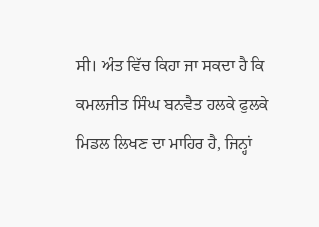ਸੀ। ਅੰਤ ਵਿੱਚ ਕਿਹਾ ਜਾ ਸਕਦਾ ਹੈ ਕਿ ਕਮਲਜੀਤ ਸਿੰਘ ਬਨਵੈਤ ਹਲਕੇ ਫੁਲਕੇ ਮਿਡਲ ਲਿਖਣ ਦਾ ਮਾਹਿਰ ਹੈ, ਜਿਨ੍ਹਾਂ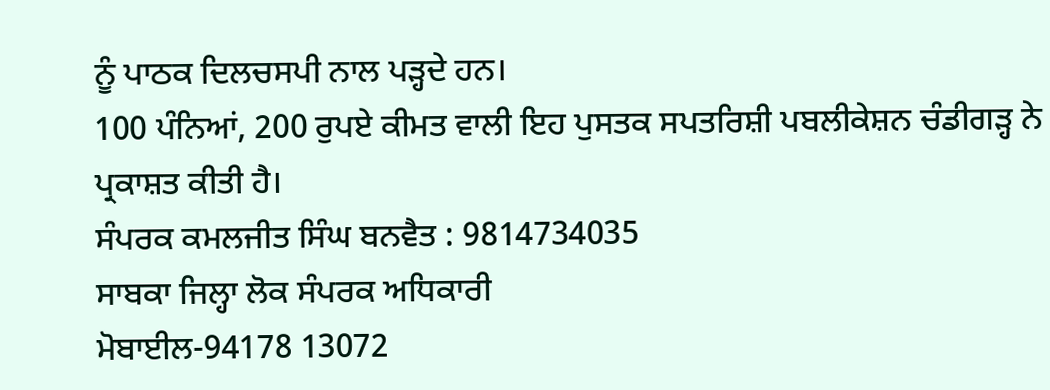ਨੂੰ ਪਾਠਕ ਦਿਲਚਸਪੀ ਨਾਲ ਪੜ੍ਹਦੇ ਹਨ।
100 ਪੰਨਿਆਂ, 200 ਰੁਪਏ ਕੀਮਤ ਵਾਲੀ ਇਹ ਪੁਸਤਕ ਸਪਤਰਿਸ਼ੀ ਪਬਲੀਕੇਸ਼ਨ ਚੰਡੀਗੜ੍ਹ ਨੇ ਪ੍ਰਕਾਸ਼ਤ ਕੀਤੀ ਹੈ।
ਸੰਪਰਕ ਕਮਲਜੀਤ ਸਿੰਘ ਬਨਵੈਤ : 9814734035
ਸਾਬਕਾ ਜਿਲ੍ਹਾ ਲੋਕ ਸੰਪਰਕ ਅਧਿਕਾਰੀ
ਮੋਬਾਈਲ-94178 13072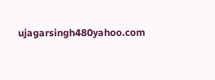ujagarsingh480yahoo.com